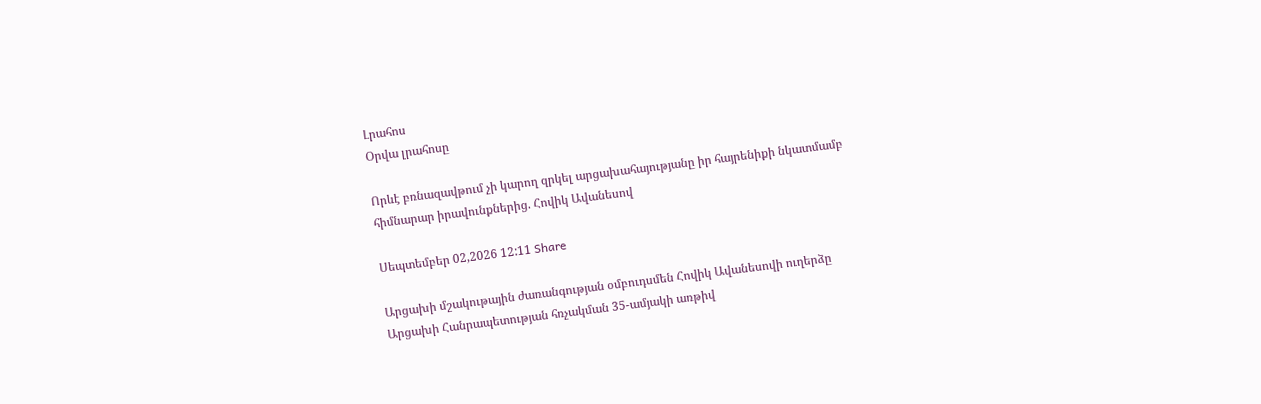Լրահոս
Օրվա լրահոսը

Որևէ բռնազավթում չի կարող զրկել արցախահայությանը իր հայրենիքի նկատմամբ հիմնարար իրավունքներից. Հովիկ Ավանեսով

Սեպտեմբեր 02,2026 12:11 Share

Արցախի մշակութային ժառանգության օմբուդսմեն Հովիկ Ավանեսովի ուղերձը
Արցախի Հանրապետության հռչակման 35-ամյակի առթիվ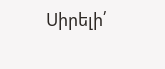Սիրելի՛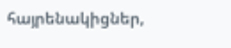հայրենակիցներ,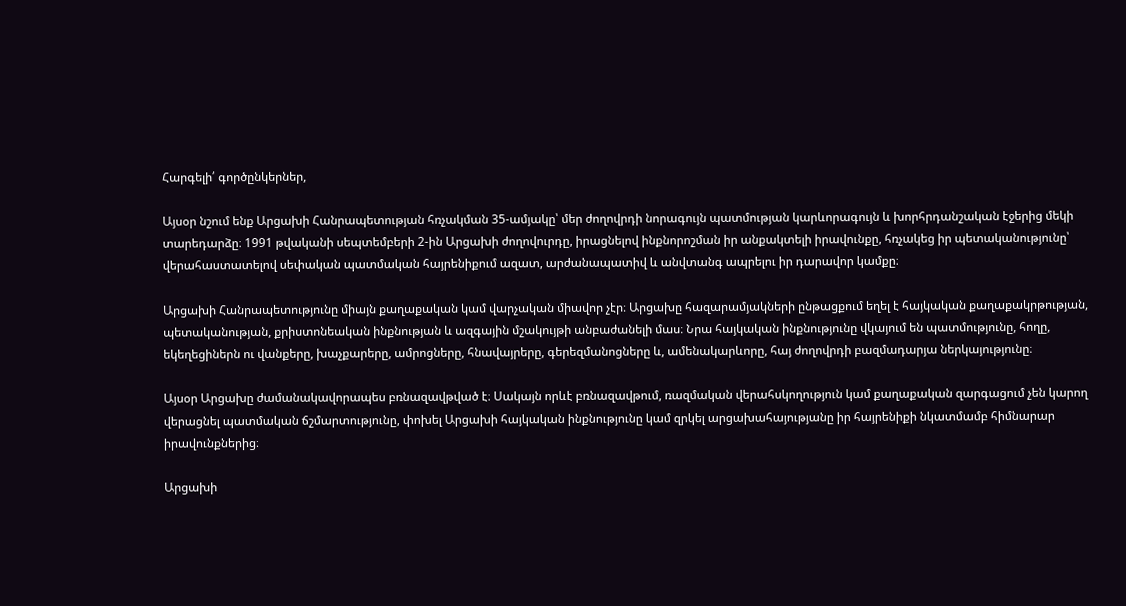Հարգելի՛ գործընկերներ,

Այսօր նշում ենք Արցախի Հանրապետության հռչակման 35-ամյակը՝ մեր ժողովրդի նորագույն պատմության կարևորագույն և խորհրդանշական էջերից մեկի տարեդարձը։ 1991 թվականի սեպտեմբերի 2-ին Արցախի ժողովուրդը, իրացնելով ինքնորոշման իր անքակտելի իրավունքը, հռչակեց իր պետականությունը՝ վերահաստատելով սեփական պատմական հայրենիքում ազատ, արժանապատիվ և անվտանգ ապրելու իր դարավոր կամքը։

Արցախի Հանրապետությունը միայն քաղաքական կամ վարչական միավոր չէր։ Արցախը հազարամյակների ընթացքում եղել է հայկական քաղաքակրթության, պետականության, քրիստոնեական ինքնության և ազգային մշակույթի անբաժանելի մաս։ Նրա հայկական ինքնությունը վկայում են պատմությունը, հողը, եկեղեցիներն ու վանքերը, խաչքարերը, ամրոցները, հնավայրերը, գերեզմանոցները և, ամենակարևորը, հայ ժողովրդի բազմադարյա ներկայությունը։

Այսօր Արցախը ժամանակավորապես բռնազավթված է։ Սակայն որևէ բռնազավթում, ռազմական վերահսկողություն կամ քաղաքական զարգացում չեն կարող վերացնել պատմական ճշմարտությունը, փոխել Արցախի հայկական ինքնությունը կամ զրկել արցախահայությանը իր հայրենիքի նկատմամբ հիմնարար իրավունքներից։

Արցախի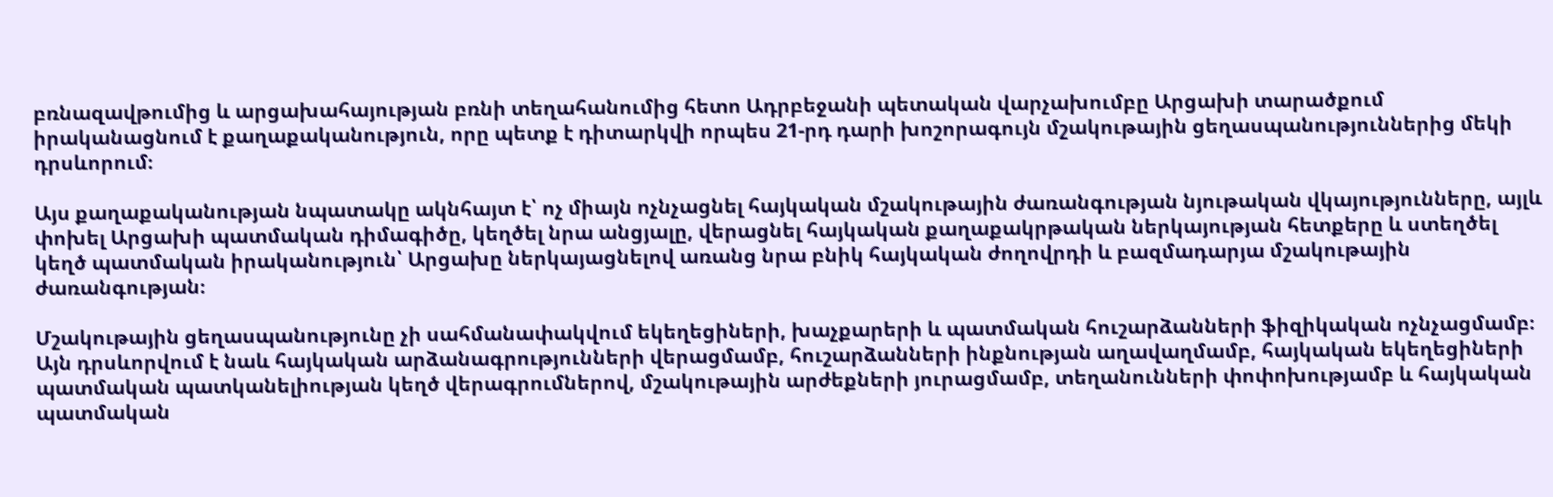բռնազավթումից և արցախահայության բռնի տեղահանումից հետո Ադրբեջանի պետական վարչախումբը Արցախի տարածքում իրականացնում է քաղաքականություն, որը պետք է դիտարկվի որպես 21-րդ դարի խոշորագույն մշակութային ցեղասպանություններից մեկի դրսևորում։

Այս քաղաքականության նպատակը ակնհայտ է՝ ոչ միայն ոչնչացնել հայկական մշակութային ժառանգության նյութական վկայությունները, այլև փոխել Արցախի պատմական դիմագիծը, կեղծել նրա անցյալը, վերացնել հայկական քաղաքակրթական ներկայության հետքերը և ստեղծել կեղծ պատմական իրականություն՝ Արցախը ներկայացնելով առանց նրա բնիկ հայկական ժողովրդի և բազմադարյա մշակութային ժառանգության։

Մշակութային ցեղասպանությունը չի սահմանափակվում եկեղեցիների, խաչքարերի և պատմական հուշարձանների ֆիզիկական ոչնչացմամբ։ Այն դրսևորվում է նաև հայկական արձանագրությունների վերացմամբ, հուշարձանների ինքնության աղավաղմամբ, հայկական եկեղեցիների պատմական պատկանելիության կեղծ վերագրումներով, մշակութային արժեքների յուրացմամբ, տեղանունների փոփոխությամբ և հայկական պատմական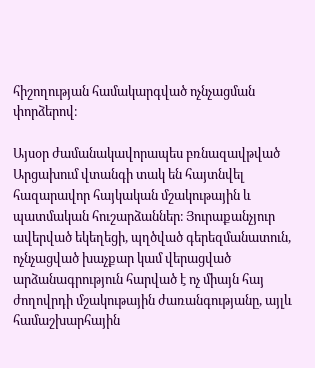հիշողության համակարգված ոչնչացման փորձերով։

Այսօր ժամանակավորապես բռնազավթված Արցախում վտանգի տակ են հայտնվել հազարավոր հայկական մշակութային և պատմական հուշարձաններ։ Յուրաքանչյուր ավերված եկեղեցի, պղծված գերեզմանատուն, ոչնչացված խաչքար կամ վերացված արձանագրություն հարված է ոչ միայն հայ ժողովրդի մշակութային ժառանգությանը, այլև համաշխարհային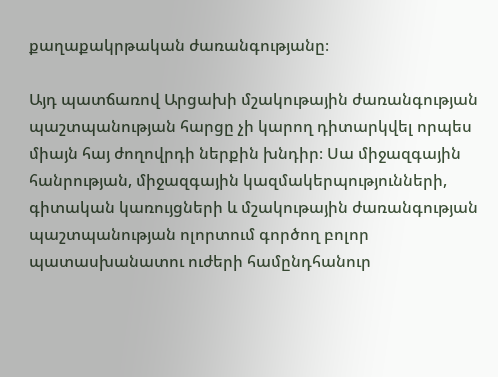քաղաքակրթական ժառանգությանը։

Այդ պատճառով Արցախի մշակութային ժառանգության պաշտպանության հարցը չի կարող դիտարկվել որպես միայն հայ ժողովրդի ներքին խնդիր։ Սա միջազգային հանրության, միջազգային կազմակերպությունների, գիտական կառույցների և մշակութային ժառանգության պաշտպանության ոլորտում գործող բոլոր պատասխանատու ուժերի համընդհանուր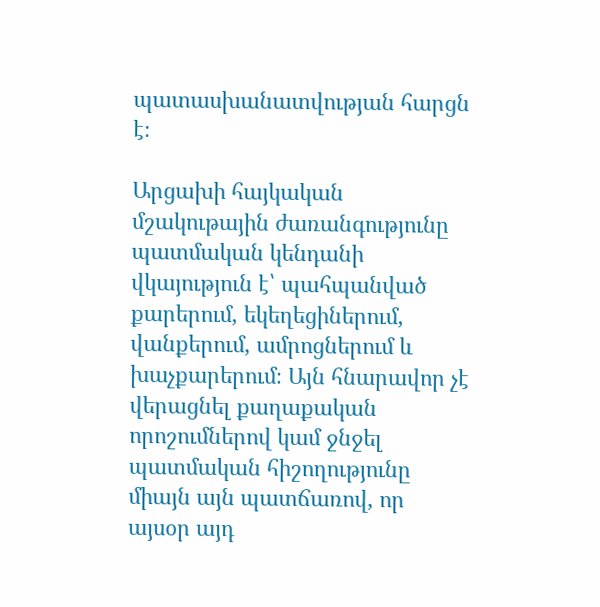պատասխանատվության հարցն է։

Արցախի հայկական մշակութային ժառանգությունը պատմական կենդանի վկայություն է՝ պահպանված քարերում, եկեղեցիներում, վանքերում, ամրոցներում և խաչքարերում։ Այն հնարավոր չէ վերացնել քաղաքական որոշումներով կամ ջնջել պատմական հիշողությունը միայն այն պատճառով, որ այսօր այդ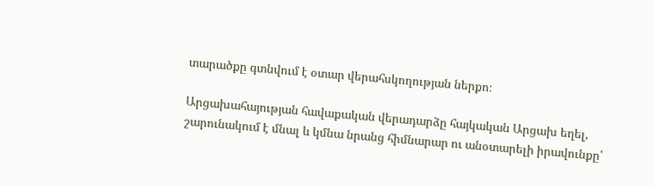տարածքը գտնվում է օտար վերահսկողության ներքո։

Արցախահայության հավաքական վերադարձը հայկական Արցախ եղել, շարունակում է մնալ և կմնա նրանց հիմնարար ու անօտարելի իրավունքը՝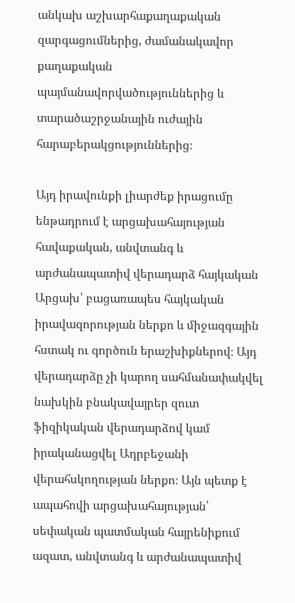անկախ աշխարհաքաղաքական զարգացումներից, ժամանակավոր քաղաքական պայմանավորվածություններից և տարածաշրջանային ուժային հարաբերակցություններից։

Այդ իրավունքի լիարժեք իրացումը ենթադրում է արցախահայության հավաքական, անվտանգ և արժանապատիվ վերադարձ հայկական Արցախ՝ բացառապես հայկական իրավազորության ներքո և միջազգային հստակ ու գործուն երաշխիքներով։ Այդ վերադարձը չի կարող սահմանափակվել նախկին բնակավայրեր զուտ ֆիզիկական վերադարձով կամ իրականացվել Ադրբեջանի վերահսկողության ներքո։ Այն պետք է ապահովի արցախահայության՝ սեփական պատմական հայրենիքում ազատ, անվտանգ և արժանապատիվ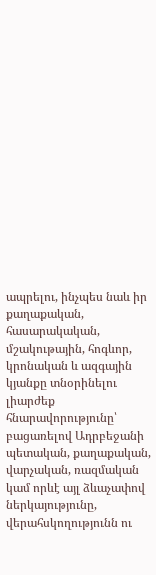ապրելու, ինչպես նաև իր քաղաքական, հասարակական, մշակութային, հոգևոր, կրոնական և ազգային կյանքը տնօրինելու լիարժեք հնարավորությունը՝ բացառելով Ադրբեջանի պետական, քաղաքական, վարչական, ռազմական կամ որևէ այլ ձևաչափով ներկայությունը, վերահսկողությունն ու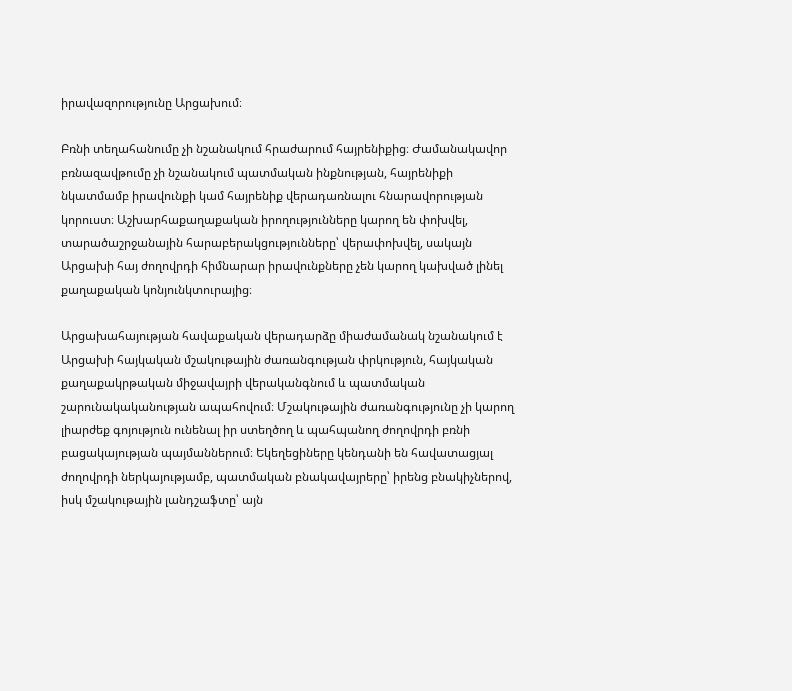իրավազորությունը Արցախում։

Բռնի տեղահանումը չի նշանակում հրաժարում հայրենիքից։ Ժամանակավոր բռնազավթումը չի նշանակում պատմական ինքնության, հայրենիքի նկատմամբ իրավունքի կամ հայրենիք վերադառնալու հնարավորության կորուստ։ Աշխարհաքաղաքական իրողությունները կարող են փոխվել, տարածաշրջանային հարաբերակցությունները՝ վերափոխվել, սակայն Արցախի հայ ժողովրդի հիմնարար իրավունքները չեն կարող կախված լինել քաղաքական կոնյունկտուրայից։

Արցախահայության հավաքական վերադարձը միաժամանակ նշանակում է Արցախի հայկական մշակութային ժառանգության փրկություն, հայկական քաղաքակրթական միջավայրի վերականգնում և պատմական շարունակականության ապահովում։ Մշակութային ժառանգությունը չի կարող լիարժեք գոյություն ունենալ իր ստեղծող և պահպանող ժողովրդի բռնի բացակայության պայմաններում։ Եկեղեցիները կենդանի են հավատացյալ ժողովրդի ներկայությամբ, պատմական բնակավայրերը՝ իրենց բնակիչներով, իսկ մշակութային լանդշաֆտը՝ այն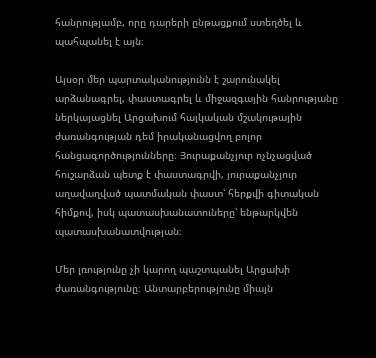հանրությամբ, որը դարերի ընթացքում ստեղծել և պահպանել է այն։

Այսօր մեր պարտականությունն է շարունակել արձանագրել, փաստագրել և միջազգային հանրությանը ներկայացնել Արցախում հայկական մշակութային ժառանգության դեմ իրականացվող բոլոր հանցագործությունները։ Յուրաքանչյուր ոչնչացված հուշարձան պետք է փաստագրվի, յուրաքանչյուր աղավաղված պատմական փաստ՝ հերքվի գիտական հիմքով, իսկ պատասխանատուները՝ ենթարկվեն պատասխանատվության։

Մեր լռությունը չի կարող պաշտպանել Արցախի ժառանգությունը։ Անտարբերությունը միայն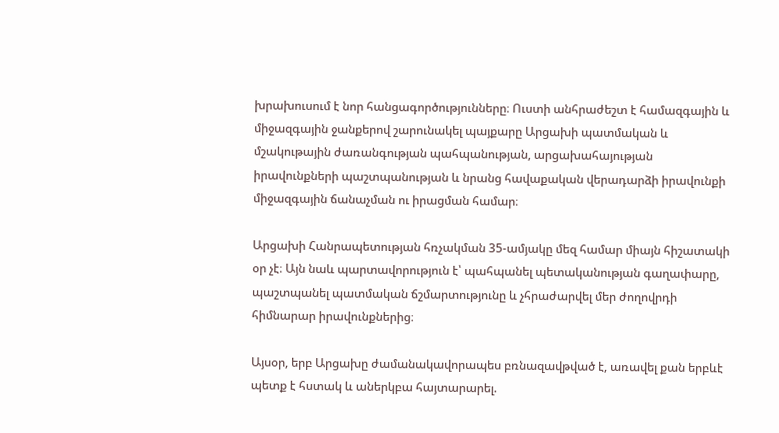խրախուսում է նոր հանցագործությունները։ Ուստի անհրաժեշտ է համազգային և միջազգային ջանքերով շարունակել պայքարը Արցախի պատմական և մշակութային ժառանգության պահպանության, արցախահայության իրավունքների պաշտպանության և նրանց հավաքական վերադարձի իրավունքի միջազգային ճանաչման ու իրացման համար։

Արցախի Հանրապետության հռչակման 35-ամյակը մեզ համար միայն հիշատակի օր չէ։ Այն նաև պարտավորություն է՝ պահպանել պետականության գաղափարը, պաշտպանել պատմական ճշմարտությունը և չհրաժարվել մեր ժողովրդի հիմնարար իրավունքներից։

Այսօր, երբ Արցախը ժամանակավորապես բռնազավթված է, առավել քան երբևէ պետք է հստակ և աներկբա հայտարարել.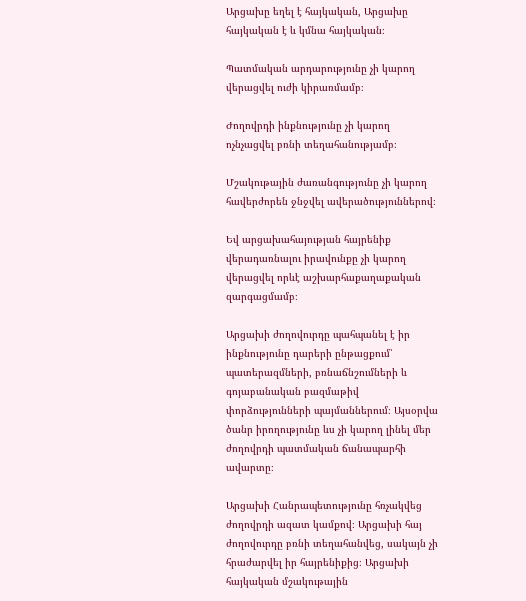Արցախը եղել է հայկական, Արցախը հայկական է և կմնա հայկական։

Պատմական արդարությունը չի կարող վերացվել ուժի կիրառմամբ։

Ժողովրդի ինքնությունը չի կարող ոչնչացվել բռնի տեղահանությամբ։

Մշակութային ժառանգությունը չի կարող հավերժորեն ջնջվել ավերածություններով։

Եվ արցախահայության հայրենիք վերադառնալու իրավունքը չի կարող վերացվել որևէ աշխարհաքաղաքական զարգացմամբ։

Արցախի ժողովուրդը պահպանել է իր ինքնությունը դարերի ընթացքում՝ պատերազմների, բռնաճնշումների և գոյաբանական բազմաթիվ փորձությունների պայմաններում։ Այսօրվա ծանր իրողությունը ևս չի կարող լինել մեր ժողովրդի պատմական ճանապարհի ավարտը։

Արցախի Հանրապետությունը հռչակվեց ժողովրդի ազատ կամքով։ Արցախի հայ ժողովուրդը բռնի տեղահանվեց, սակայն չի հրաժարվել իր հայրենիքից։ Արցախի հայկական մշակութային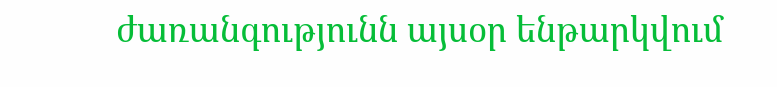ժառանգությունն այսօր ենթարկվում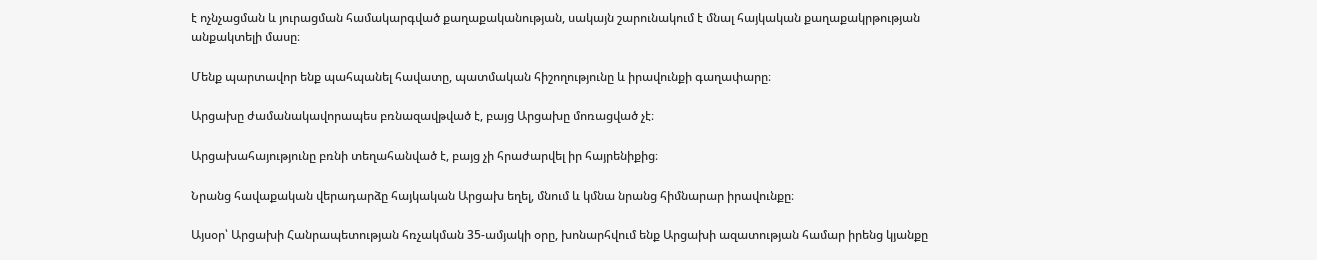է ոչնչացման և յուրացման համակարգված քաղաքականության, սակայն շարունակում է մնալ հայկական քաղաքակրթության անքակտելի մասը։

Մենք պարտավոր ենք պահպանել հավատը, պատմական հիշողությունը և իրավունքի գաղափարը։

Արցախը ժամանակավորապես բռնազավթված է, բայց Արցախը մոռացված չէ։

Արցախահայությունը բռնի տեղահանված է, բայց չի հրաժարվել իր հայրենիքից։

Նրանց հավաքական վերադարձը հայկական Արցախ եղել, մնում և կմնա նրանց հիմնարար իրավունքը։

Այսօր՝ Արցախի Հանրապետության հռչակման 35-ամյակի օրը, խոնարհվում ենք Արցախի ազատության համար իրենց կյանքը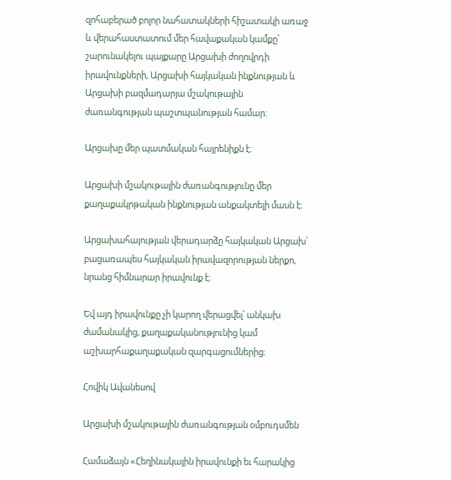զոհաբերած բոլոր նահատակների հիշատակի առաջ և վերահաստատում մեր հավաքական կամքը՝ շարունակելու պայքարը Արցախի ժողովրդի իրավունքների, Արցախի հայկական ինքնության և Արցախի բազմադարյա մշակութային ժառանգության պաշտպանության համար։

Արցախը մեր պատմական հայրենիքն է։

Արցախի մշակութային ժառանգությունը մեր քաղաքակրթական ինքնության անքակտելի մասն է։

Արցախահայության վերադարձը հայկական Արցախ՝ բացառապես հայկական իրավազորության ներքո, նրանց հիմնարար իրավունք է։

Եվ այդ իրավունքը չի կարող վերացվել՝ անկախ ժամանակից, քաղաքականությունից կամ աշխարհաքաղաքական զարգացումներից։

Հովիկ Ավանեսով

Արցախի մշակութային ժառանգության օմբուդսմեն

Համաձայն «Հեղինակային իրավունքի եւ հարակից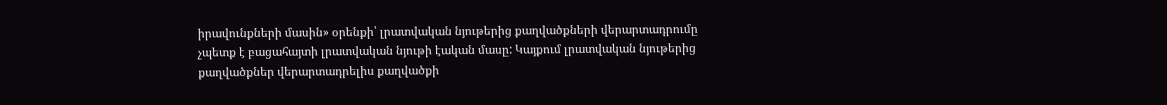իրավունքների մասին» օրենքի՝ լրատվական նյութերից քաղվածքների վերարտադրումը չպետք է բացահայտի լրատվական նյութի էական մասը: Կայքում լրատվական նյութերից քաղվածքներ վերարտադրելիս քաղվածքի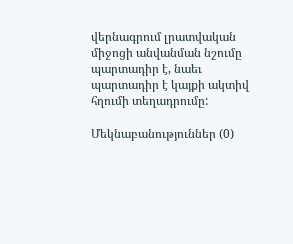վերնագրում լրատվական միջոցի անվանման նշումը պարտադիր է, նաեւ պարտադիր է կայքի ակտիվ հղումի տեղադրումը:

Մեկնաբանություններ (0)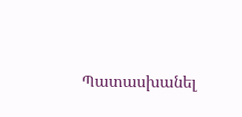Պատասխանել